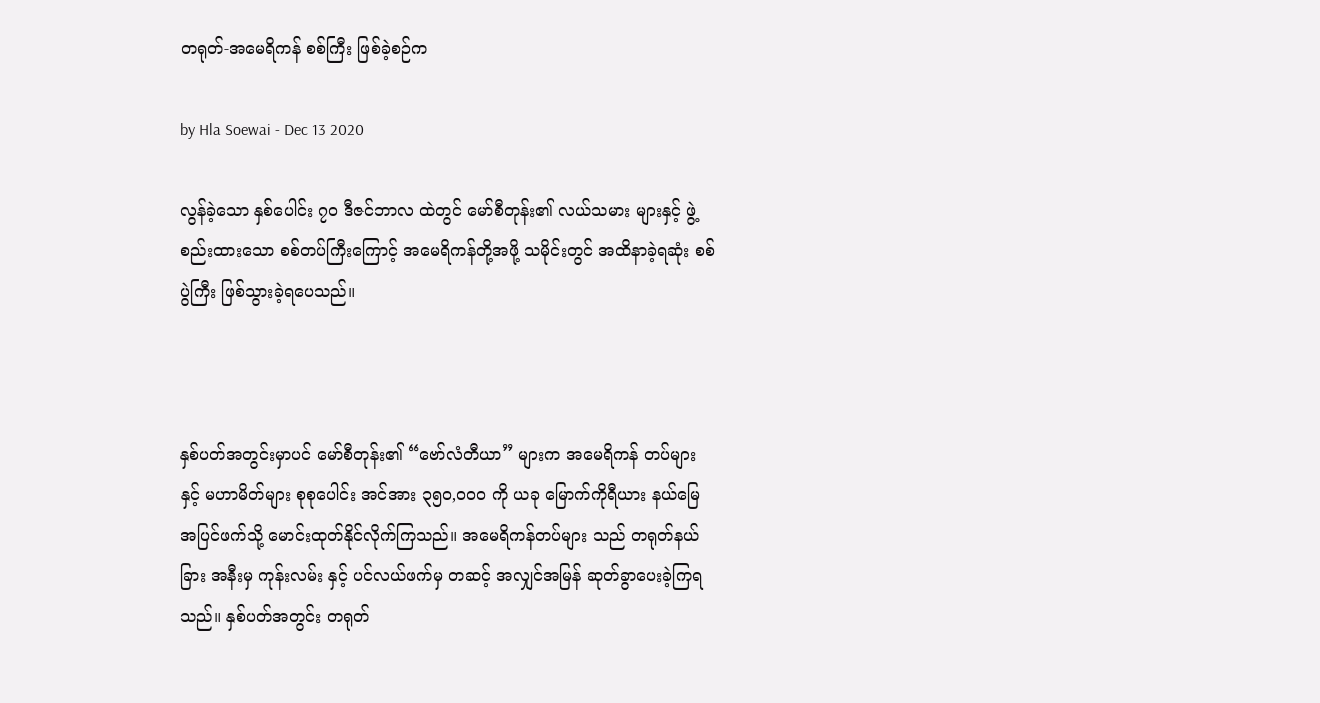တရုတ်-အမေရိကန် စစ်ကြီး ဖြစ်ခဲ့စဉ်က

by Hla Soewai - Dec 13 2020

လွန်ခဲ့သော နှစ်ပေါင်း ၇၀ ဒီဇင်ဘာလ ထဲတွင် မော်စီတုန်း၏ လယ်သမား များနှင့် ဖွဲ့စည်းထားသော စစ်တပ်ကြီးကြောင့် အမေရိကန်တို့အဖို့ သမိုင်းတွင် အထိနာခဲ့ရဆုံး စစ်ပွဲကြီး ဖြစ်သွားခဲ့ရပေသည်။



နှစ်ပတ်အတွင်းမှာပင် မော်စီတုန်း၏ “ဗော်လံတီယာ” များက အမေရိကန် တပ်များ နှင့် မဟာမိတ်များ စုစုပေါင်း အင်အား ၃၅၀,၀၀၀ ကို ယခု မြောက်ကိုရီယား နယ်မြေ အပြင်ဖက်သို့ မောင်းထုတ်နိုင်လိုက်ကြသည်။ အမေရိကန်တပ်များ သည် တရုတ်နယ်ခြား အနီးမှ ကုန်းလမ်း နှင့် ပင်လယ်ဖက်မှ တဆင့် အလျှင်အမြန် ဆုတ်ခွာပေးခဲ့ကြရသည်။ နှစ်ပတ်အတွင်း တရုတ်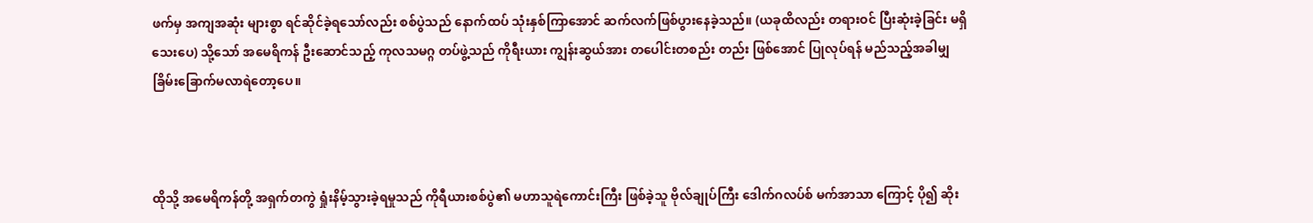ဖက်မှ အကျအဆုံး များစွာ ရင်ဆိုင်ခဲ့ရသော်လည်း စစ်ပွဲသည် နောက်ထပ် သုံးနှစ်ကြာအောင် ဆက်လက်ဖြစ်ပွားနေခဲ့သည်။ (ယခုထိလည်း တရားဝင် ပြီးဆုံးခဲ့ခြင်း မရှိသေးပေ) သို့သော် အမေရိကန် ဦးဆောင်သည့် ကုလသမဂ္ဂ တပ်ဖွဲ့သည် ကိုရီးယား ကျွန်းဆွယ်အား တပေါင်းတစည်း တည်း ဖြစ်အောင် ပြုလုပ်ရန် မည်သည့်အခါမျှ ခြိမ်းခြောက်မလာရဲတော့ပေ။



ထိုသို့ အမေရိကန်တို့ အရှက်တကွဲ ရှုံးနိမ့်သွားခဲ့ရမှုသည် ကိုရီယားစစ်ပွဲ၏ မဟာသူရဲကောင်းကြီး ဖြစ်ခဲ့သူ ဗိုလ်ချုပ်ကြီး ဒေါက်ဂလပ်စ် မက်အာသာ ကြောင့် ပို၍ ဆိုး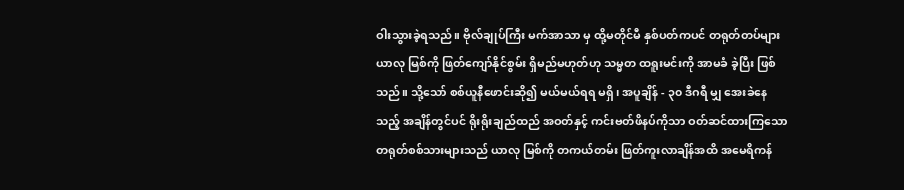ဝါးသွားခဲ့ရသည်။ ဗိုလ်ချုပ်ကြီး မက်အာသာ မှ ထို့မတိုင်မီ နှစ်ပတ်ကပင် တရုတ်တပ်များ ယာလု မြစ်ကို ဖြတ်ကျော်နိုင်စွမ်း ရှိမည်မဟုတ်ဟု သမ္မတ ထရူးမင်းကို အာမခံ ခဲ့ပြီး ဖြစ်သည်။ သို့သော် စစ်ယူနီဖောင်းဆို၍ မယ်မယ်ရရ မရှိ၊ အပူချိန် - ၃၀ ဒီဂရီ မျှ အေးခဲနေသည့် အချိန်တွင်ပင် ရိုးရိုးချည်ထည် အဝတ်နှင့် ကင်းဗတ်ဖိနပ်ကိုသာ ဝတ်ဆင်ထားကြသော တရုတ်စစ်သားများသည် ယာလု မြစ်ကို တကယ်တမ်း ဖြတ်ကူးလာချိန်အထိ အမေရိကန်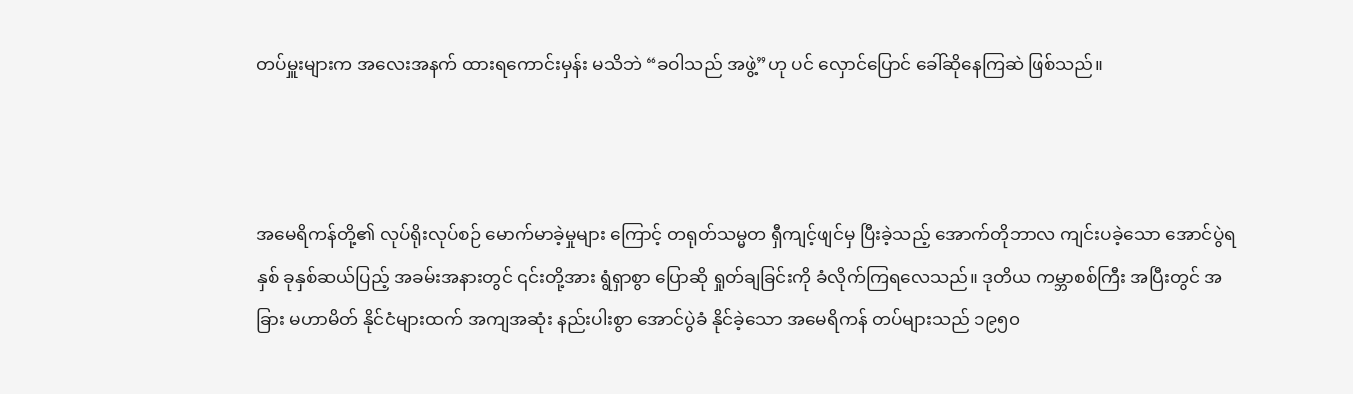တပ်မှူးများက အလေးအနက် ထားရကောင်းမှန်း မသိဘဲ “ခဝါသည် အဖွဲ့”ဟု ပင် လှောင်ပြောင် ခေါ်ဆိုနေကြဆဲ ဖြစ်သည်။



အမေရိကန်တို့၏ လုပ်ရိုးလုပ်စဉ် မောက်မာခဲ့မှုများ ကြောင့် တရုတ်သမ္မတ ရှီကျင့်ဖျင်မှ ပြီးခဲ့သည့် အောက်တိုဘာလ ကျင်းပခဲ့သော အောင်ပွဲရ နှစ် ခုနှစ်ဆယ်ပြည့် အခမ်းအနားတွင် ၎င်းတို့အား ရွံရှာစွာ ပြောဆို ရှုတ်ချခြင်းကို ခံလိုက်ကြရလေသည်။ ဒုတိယ ကမ္ဘာစစ်ကြီး အပြီးတွင် အခြား မဟာမိတ် နိုင်ငံများထက် အကျအဆုံး နည်းပါးစွာ အောင်ပွဲခံ နိုင်ခဲ့သော အမေရိကန် တပ်များသည် ၁၉၅၀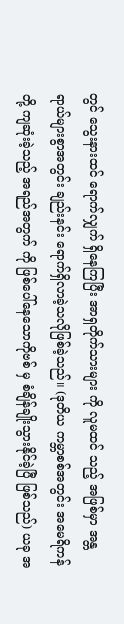တွင် သွေးနားထင် ရောက်လျှက် ရှိနေကြပြီး အာရှတိုက်သားများ ကို လူမထင် သည့် အဖြစ်မှာ အန္တရာယ်များစွာအတွင်း ချည်းနင်း ရောက်ရှိလာခဲ့သလိုဖြစ်ခဲ့သည်။ (ဒုတိယ ကမ္ဘာစစ်အတွင်း အမေရိကန် တို့ ကျဆုံးခဲ့သည့် အရည်အတွက် ကို ဖြစ်ပေါ်နေသောကိုဗစ် မှ စံချိန်ချိုးသွားနိုင်ခဲ့ပြီ ဖြစ်သည်) ယခု အ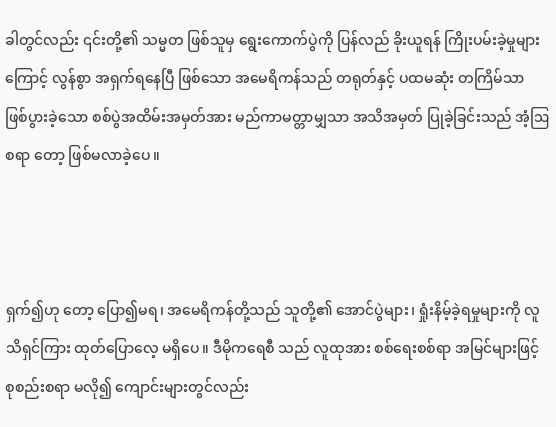ခါတွင်လည်း ၎င်းတို့၏ သမ္မတ ဖြစ်သူမှ ရွေးကောက်ပွဲကို ပြန်လည် ခိုးယူရန် ကြိုးပမ်းခဲ့မှုများကြောင့် လွန်စွာ အရှက်ရနေပြီ ဖြစ်သော အမေရိကန်သည် တရုတ်နှင့် ပထမဆုံး တကြိမ်သာ ဖြစ်ပွားခဲ့သော စစ်ပွဲအထိမ်းအမှတ်အား မည်ကာမတ္တာမျှသာ အသိအမှတ် ပြုခဲ့ခြင်းသည် အံ့ဩစရာ တော့ ဖြစ်မလာခဲ့ပေ။



ရှက်၍ဟု တော့ ပြော၍မရ၊ အမေရိကန်တို့သည် သူတို့၏ အောင်ပွဲများ၊ ရှုံးနိမ့်ခဲ့ရမှုများကို လူသိရှင်ကြား ထုတ်ပြောလေ့ မရှိပေ။ ဒီမိုကရေစီ သည် လူထုအား စစ်ရေးစစ်ရာ အမြင်များဖြင့် စုစည်းစရာ မလို၍ ကျောင်းများတွင်လည်း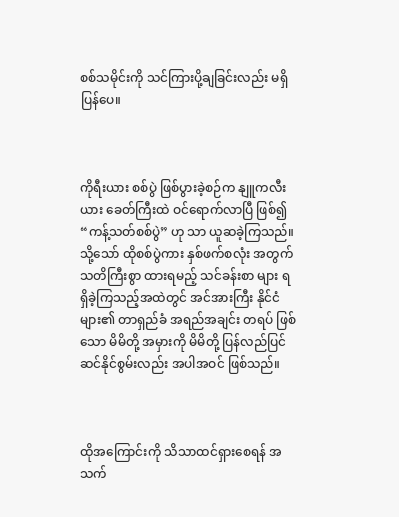စစ်သမိုင်းကို သင်ကြားပို့ချခြင်းလည်း မရှိပြန်ပေ။



ကိုရီးယား စစ်ပွဲ ဖြစ်ပွားခဲ့စဉ်က နျူကလီးယား ခေတ်ကြီးထဲ ဝင်ရောက်လာပြီ ဖြစ်၍ “ကန့်သတ်စစ်ပွဲ” ဟု သာ ယူဆခဲ့ကြသည်။ သို့သော် ထိုစစ်ပွဲကား နှစ်ဖက်စလုံး အတွက် သတိကြီးစွာ ထားရမည့် သင်ခန်းစာ များ ရရှိခဲ့ကြသည့်အထဲတွင် အင်အားကြီး နိုင်ငံများ၏ တာရှည်ခံ အရည်အချင်း တရပ် ဖြစ်သော မိမိတို့ အမှားကို မိမိတို့ ပြန်လည်ပြင်ဆင်နိုင်စွမ်းလည်း အပါအဝင် ဖြစ်သည်။



ထိုအကြောင်းကို သိသာထင်ရှားစေရန် အသက်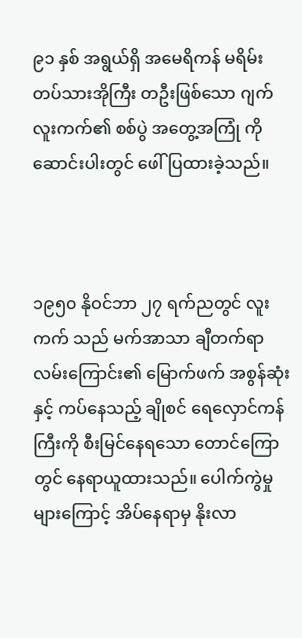၉၁ နှစ် အရွယ်ရှိ အမေရိကန် မရိမ်းတပ်သားအိုကြီး တဦးဖြစ်သော ဂျက် လူးကက်၏ စစ်ပွဲ အတွေ့အကြုံ ကို ဆောင်းပါးတွင် ဖေါ်ပြထားခဲ့သည်။



၁၉၅၀ နိုဝင်ဘာ ၂၇ ရက်ညတွင် လူးကက် သည် မက်အာသာ ချီတက်ရာ လမ်းကြောင်း၏ မြောက်ဖက် အစွန်ဆုံးနှင့် ကပ်နေသည့် ချိုစင် ရေလှောင်ကန်ကြီးကို စီးမြင်နေရသော တောင်ကြောတွင် နေရာယူထားသည်။ ပေါက်ကွဲမှုများကြောင့် အိပ်နေရာမှ နိုးလာ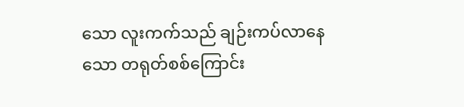သော လူးကက်သည် ချဉ်းကပ်လာနေသော တရုတ်စစ်ကြောင်း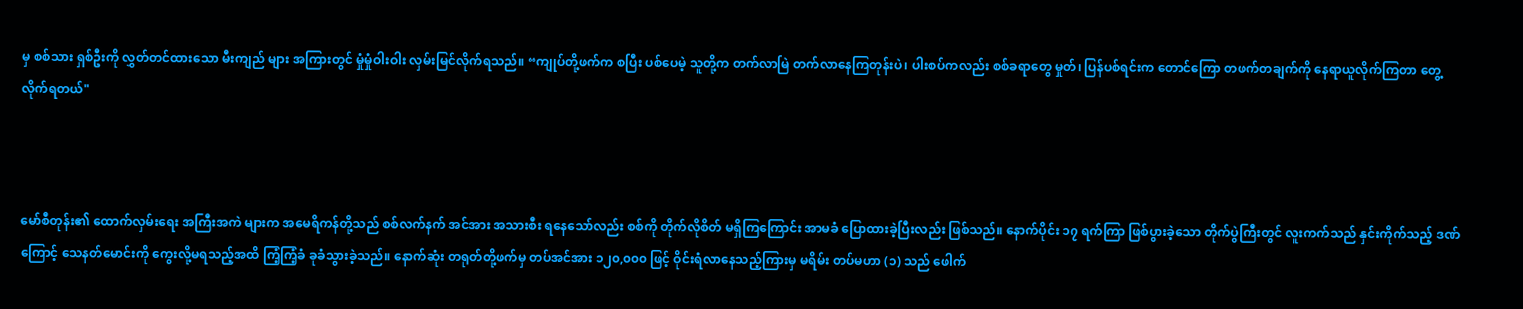မှ စစ်သား ရှစ်ဦးကို လွှတ်တင်ထားသော မီးကျည် များ အကြားတွင် မှုံမှုံဝါးဝါး လှမ်းမြင်လိုက်ရသည်။ “ကျုပ်တို့ဖက်က စပြီး ပစ်ပေမဲ့ သူတို့က တက်လာမြဲ တက်လာနေကြတုန်းပဲ၊ ပါးစပ်ကလည်း စစ်ခရာတွေ မှုတ်၊ ပြန်ပစ်ရင်းက တောင်ကြော တဖက်တချက်ကို နေရာယူလိုက်ကြတာ တွေ့လိုက်ရတယ်"



မော်စီတုန်း၏ ထောက်လှမ်းရေး အကြီးအကဲ များက အမေရိကန်တို့သည် စစ်လက်နက် အင်အား အသားစီး ရနေသော်လည်း စစ်ကို တိုက်လိုစိတ် မရှိကြကြောင်း အာမခံ ပြောထားခဲ့ပြီးလည်း ဖြစ်သည်။ နောက်ပိုင်း ၁၇ ရက်ကြာ ဖြစ်ပွားခဲ့သော တိုက်ပွဲကြီးတွင် လူးကက်သည် နှင်းကိုက်သည့် ဒဏ်ကြောင့် သေနတ်မောင်းကို ကွေးလို့မရသည့်အထိ ကြံ့ကြံ့ခံ ခုခံသွားခဲ့သည်။ နောက်ဆုံး တရုတ်တို့ဖက်မှ တပ်အင်အား ၁၂၀,၀၀၀ ဖြင့် ဝိုင်းရံလာနေသည့်ကြားမှ မရိမ်း တပ်မဟာ (၁) သည် ဖေါက်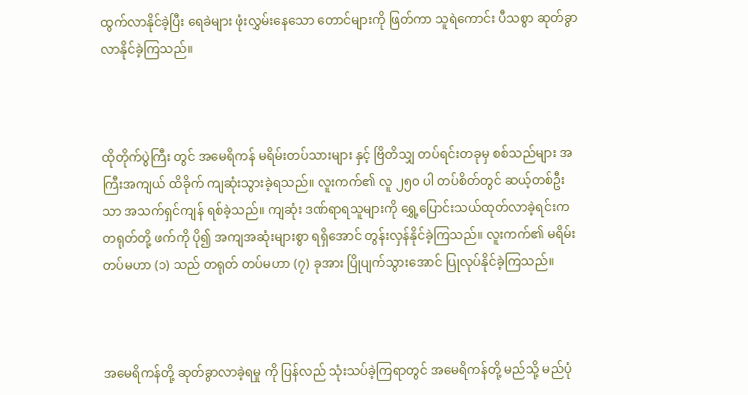ထွက်လာနိုင်ခဲ့ပြီး ရေခဲများ ဖုံးလွှမ်းနေသော တောင်များကို ဖြတ်ကာ သူရဲကောင်း ပီသစွာ ဆုတ်ခွာလာနိုင်ခဲ့ကြသည်။



ထိုတိုက်ပွဲကြီး တွင် အမေရိကန် မရိမ်းတပ်သားများ နှင့် ဗြိတိသျှ တပ်ရင်းတခုမှ စစ်သည်များ အကြီးအကျယ် ထိခိုက် ကျဆုံးသွားခဲ့ရသည်။ လူးကက်၏ လူ ၂၅၀ ပါ တပ်စိတ်တွင် ဆယ့်တစ်ဦးသာ အသက်ရှင်ကျန် ရစ်ခဲ့သည်။ ကျဆုံး ဒဏ်ရာရသူများကို ရွှေ့ပြောင်းသယ်ထုတ်လာခဲ့ရင်းက တရုတ်တို့ ဖက်ကို ပို၍ အကျအဆုံးများစွာ ရရှိအောင် တွန်းလှန်နိုင်ခဲ့ကြသည်။ လူးကက်၏ မရိမ်း တပ်မဟာ (၁) သည် တရုတ် တပ်မဟာ (၇) ခုအား ပြိုပျက်သွားအောင် ပြုလုပ်နိုင်ခဲ့ကြသည်။



အမေရိကန်တို့ ဆုတ်ခွာလာခဲ့ရမှု ကို ပြန်လည် သုံးသပ်ခဲ့ကြရာတွင် အမေရိကန်တို့ မည်သို့ မည်ပုံ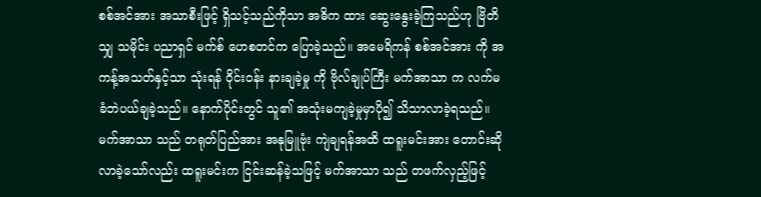စစ်အင်အား အသာစီးဖြင့် ရှိသင့်သည်ကိုသာ အဓိက ထား ဆွေးနွေးခဲ့ကြသည်ဟု ဗြိတိသျှ သမိုင်း ပညာရှင် မက်စ် ဟေစတင်က ပြောခဲ့သည်။ အမေရိကန် စစ်အင်အား ကို အကန့်အသတ်နှင့်သာ သုံးရန် ဝိုင်းဝန်း နားချခဲ့မှု ကို ဗိုလ်ချုပ်ကြီး မက်အာသာ က လက်မခံဘဲပယ်ချခဲ့သည်။ နောက်ပိုင်းတွင် သူ၏ အသုံးမကျခဲ့မှုမှာပို၍ သိသာလာခဲ့ရသည်။ မက်အာသာ သည် တရုတ်ပြည်အား အနုမြူဗုံး ကျဲချရန်အထိ ထရူးမင်းအား တောင်းဆိုလာခဲ့သော်လည်း ထရူးမင်းက ငြင်းဆန်ခဲ့သဖြင့် မက်အာသာ သည် တဖက်လှည့်ဖြင့်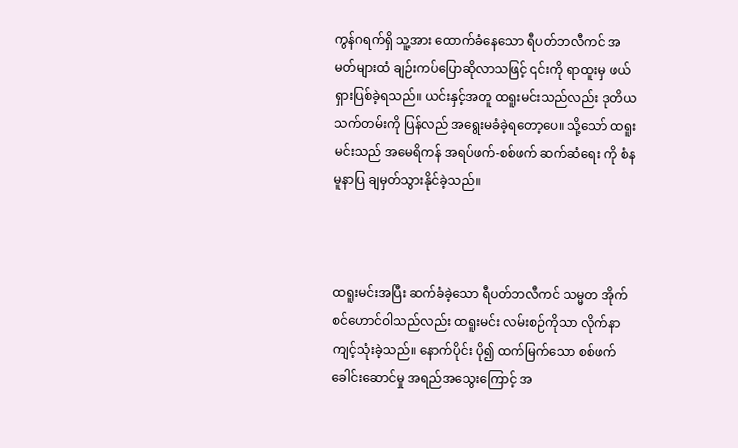ကွန်ဂရက်ရှိ သူ့အား ထောက်ခံနေသော ရီပတ်ဘလီကင် အမတ်များထံ ချဉ်းကပ်ပြောဆိုလာသဖြင့် ၎င်းကို ရာထူးမှ ဖယ်ရှားပြစ်ခဲ့ရသည်။ ယင်းနှင့်အတူ ထရူးမင်းသည်လည်း ဒုတိယ သက်တမ်းကို ပြန်လည် အရွေးမခံခဲ့ရတော့ပေ။ သို့သော် ထရူးမင်းသည် အမေရိကန် အရပ်ဖက်-စစ်ဖက် ဆက်ဆံရေး ကို စံနမူနာပြ ချမှတ်သွားနိုင်ခဲ့သည်။



ထရူးမင်းအပြီး ဆက်ခံခဲ့သော ရီပတ်ဘလီကင် သမ္မတ အိုက်စင်ဟောင်ဝါသည်လည်း ထရူးမင်း လမ်းစဉ်ကိုသာ လိုက်နာကျင့်သုံးခဲ့သည်။ နောက်ပိုင်း ပို၍ ထက်မြက်သော စစ်ဖက်ခေါင်းဆောင်မှု အရည်အသွေးကြောင့် အ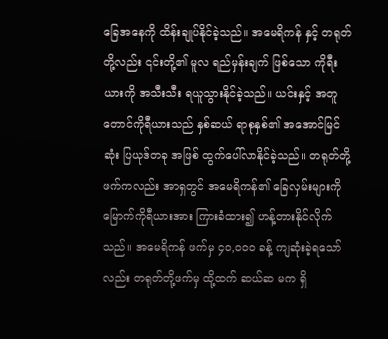ခြေအနေကို ထိန်းချုပ်နိုင်ခဲ့သည်။ အမေရိကန် နှင့် တရုတ်တို့လည်း ၎င်းတို့၏ မူလ ရည်မှန်းချက် ဖြစ်သော ကိုရီးယားကို အသီးသီး ရယူသွားနိုင်ခဲ့သည်။ ယင်းနှင့် အတူ တောင်ကိုရီယားသည် နှစ်ဆယ် ရာစုနှစ်၏ အအောင်မြင်ဆုံး ပြယုဒ်တခု အဖြစ် ထွက်ပေါ်လာနိုင်ခဲ့သည်။ တရုတ်တို့ဖက်ကလည်း အာရှတွင် အမေရိကန်၏ ခြေလှမ်းများကို မြောက်ကိုရီယားအား ကြားခံထား၍ ဟန့်တားနိုင်လိုက်သည်။ အမေရိကန် ဖက်မှ ၄၀,၀၀၀ ခန့် ကျဆုံးခဲ့ရသော်လည်း တရုတ်တို့ဖက်မှ ထို့ထက် ဆယ်ဆ မက ရှိ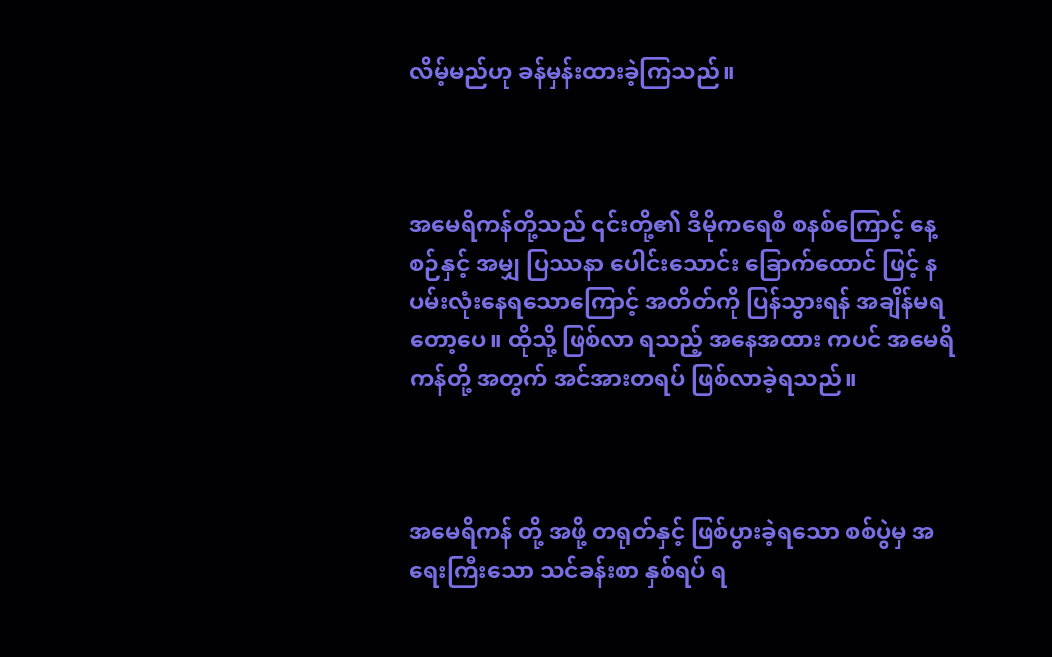လိမ့်မည်ဟု ခန်မှန်းထားခဲ့ကြသည်။



အမေရိကန်တို့သည် ၎င်းတို့၏ ဒီမိုကရေစီ စနစ်ကြောင့် နေ့စဉ်နှင့် အမျှ ပြဿနာ ပေါင်းသောင်း ခြောက်ထောင် ဖြင့် နပမ်းလုံးနေရသောကြောင့် အတိတ်ကို ပြန်သွားရန် အချိန်မရတော့ပေ။ ထိုသို့ ဖြစ်လာ ရသည့် အနေအထား ကပင် အမေရိကန်တို့ အတွက် အင်အားတရပ် ဖြစ်လာခဲ့ရသည်။



အမေရိကန် တို့ အဖို့ တရုတ်နှင့် ဖြစ်ပွားခဲ့ရသော စစ်ပွဲမှ အရေးကြီးသော သင်ခန်းစာ နှစ်ရပ် ရ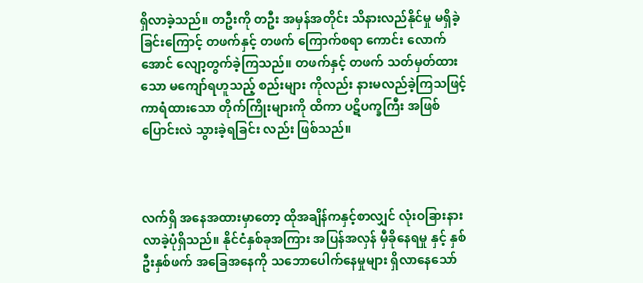ရှိလာခဲ့သည်။ တဦးကို တဦး အမှန်အတိုင်း သိနားလည်နိုင်မှု မရှိခဲ့ခြင်းကြောင့် တဖက်နှင့် တဖက် ကြောက်စရာ ကောင်း လောက်အောင် လျော့တွက်ခဲ့ကြသည်။ တဖက်နှင့် တဖက် သတ်မှတ်ထားသော မကျော်ရဟူသည့် စည်းများ ကိုလည်း နားမလည်ခဲ့ကြသဖြင့် ကာရံထားသော တိုက်ကြိုးများကို ထိကာ ပဋိပက္ခကြီး အဖြစ် ပြောင်းလဲ သွားခဲ့ရခြင်း လည်း ဖြစ်သည်။



လက်ရှိ အနေအထားမှာတော့ ထိုအချိန်ကနှင့်စာလျှင် လုံးဝခြားနားလာခဲ့ပုံရှိသည်။ နိုင်ငံနှစ်ခုအကြား အပြန်အလှန် မှီခိုနေရမှု နှင့် နှစ်ဦးနှစ်ဖက် အခြေအနေကို သဘောပေါက်နေမှုများ ရှိလာနေသော်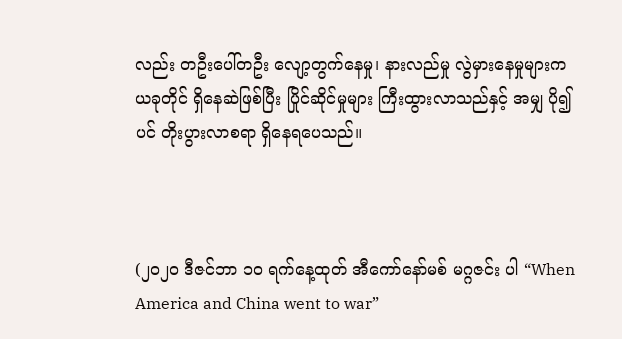လည်း တဦးပေါ်တဦး လျော့တွက်နေမှု၊ နားလည်မှု လွဲမှားနေမှုများက ယခုတိုင် ရှိနေဆဲဖြစ်ပြီး ပြိုင်ဆိုင်မှုများ ကြီးထွားလာသည်နှင့် အမျှ ပို၍ ပင် တိုးပွားလာစရာ ရှိနေရပေသည်။



(၂၀၂၀ ဒီဇင်ဘာ ၁၀ ရက်နေ့ထုတ် အီကော်နော်မစ် မဂ္ဂဇင်း ပါ “When America and China went to war”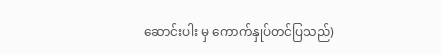ဆောင်းပါး မှ ကောက်နှုပ်တင်ပြသည်)